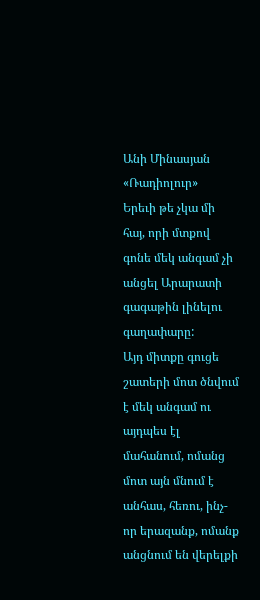Անի Մինասյան
«Ռադիոլուր»
Երեւի թե չկա մի հայ, որի մտքով գոնե մեկ անգամ չի անցել Արարատի գագաթին լինելու գաղափարը:
Այդ միտքը գուցե շատերի մոտ ծնվում է մեկ անգամ ու այդպես էլ մահանում, ոմանց մոտ այն մնում է անհաս, հեռու, ինչ-որ երազանք, ոմանք անցնում են վերելքի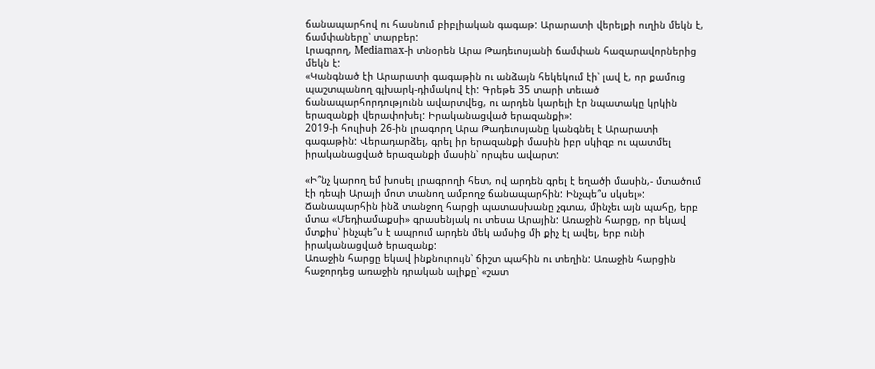ճանապարհով ու հասնում բիբլիական գագաթ: Արարատի վերելքի ուղին մեկն է, ճամփաները՝ տարբեր:
Լրագրող, Mediamax-ի տնօրեն Արա Թադեւոսյանի ճամփան հազարավորներից մեկն է:
«Կանգնած էի Արարատի գագաթին ու անձայն հեկեկում էի՝ լավ է, որ քամուց պաշտպանող գլխարկ-դիմակով էի: Գրեթե 35 տարի տեւած ճանապարհորդությունն ավարտվեց, ու արդեն կարելի էր նպատակը կրկին երազանքի վերափոխել: Իրականացված երազանքի»:
2019-ի հուլիսի 26-ին լրագորղ Արա Թադեւոսյանը կանգնել է Արարատի գագաթին: Վերադարձել, գրել իր երազանքի մասին իբր սկիզբ ու պատմել իրականացված երազանքի մասին՝ որպես ավարտ:

«Ի՞նչ կարող եմ խոսել լրագրողի հետ, ով արդեն գրել է եղածի մասին,- մտածում էի դեպի Արայի մոտ տանող ամբողջ ճանապարհին: Ինչպե՞ս սկսել»:
Ճանապարհին ինձ տանջող հարցի պատասխանը չգտա, մինչեւ այն պահը, երբ մտա «Մեդիամաքսի» գրասենյակ ու տեսա Արային: Առաջին հարցը, որ եկավ մտքիս՝ ինչպե՞ս է ապրում արդեն մեկ ամսից մի քիչ էլ ավել, երբ ունի իրականացված երազանք:
Առաջին հարցը եկավ ինքնուրույն՝ ճիշտ պահին ու տեղին: Առաջին հարցին հաջորդեց առաջին դրական ալիքը՝ «շատ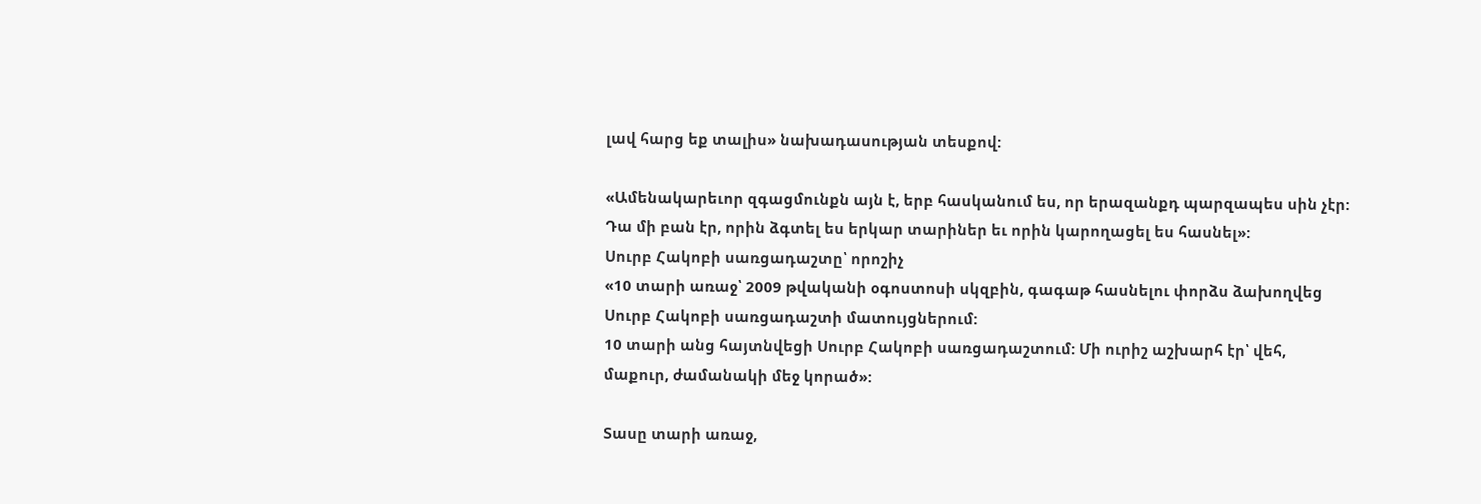լավ հարց եք տալիս» նախադասության տեսքով:

«Ամենակարեւոր զգացմունքն այն է, երբ հասկանում ես, որ երազանքդ պարզապես սին չէր: Դա մի բան էր, որին ձգտել ես երկար տարիներ եւ որին կարողացել ես հասնել»:
Սուրբ Հակոբի սառցադաշտը՝ որոշիչ
«10 տարի առաջ՝ 2009 թվականի օգոստոսի սկզբին, գագաթ հասնելու փորձս ձախողվեց Սուրբ Հակոբի սառցադաշտի մատույցներում:
10 տարի անց հայտնվեցի Սուրբ Հակոբի սառցադաշտում: Մի ուրիշ աշխարհ էր՝ վեհ, մաքուր, ժամանակի մեջ կորած»:

Տասը տարի առաջ,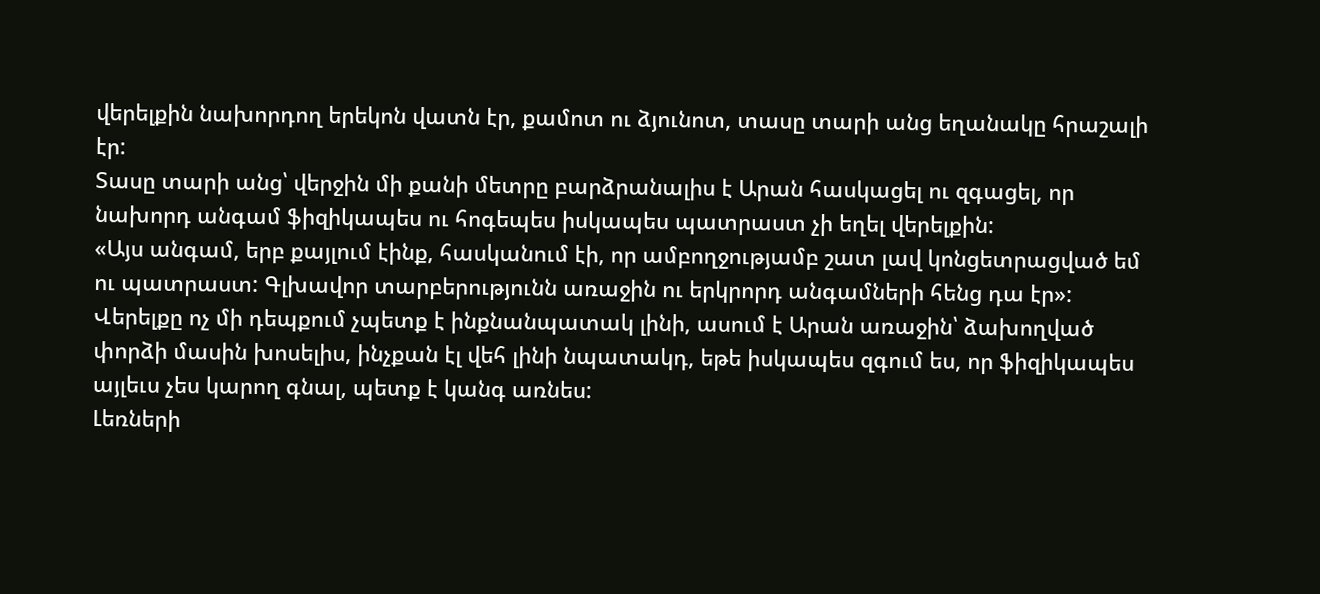վերելքին նախորդող երեկոն վատն էր, քամոտ ու ձյունոտ, տասը տարի անց եղանակը հրաշալի էր:
Տասը տարի անց՝ վերջին մի քանի մետրը բարձրանալիս է Արան հասկացել ու զգացել, որ նախորդ անգամ ֆիզիկապես ու հոգեպես իսկապես պատրաստ չի եղել վերելքին:
«Այս անգամ, երբ քայլում էինք, հասկանում էի, որ ամբողջությամբ շատ լավ կոնցետրացված եմ ու պատրաստ: Գլխավոր տարբերությունն առաջին ու երկրորդ անգամների հենց դա էր»:
Վերելքը ոչ մի դեպքում չպետք է ինքնանպատակ լինի, ասում է Արան առաջին՝ ձախողված փորձի մասին խոսելիս, ինչքան էլ վեհ լինի նպատակդ, եթե իսկապես զգում ես, որ ֆիզիկապես այլեւս չես կարող գնալ, պետք է կանգ առնես:
Լեռների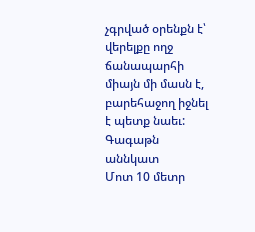չգրված օրենքն է՝ վերելքը ողջ ճանապարհի միայն մի մասն է, բարեհաջող իջնել է պետք նաեւ:
Գագաթն աննկատ
Մոտ 10 մետր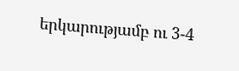երկարությամբ ու 3-4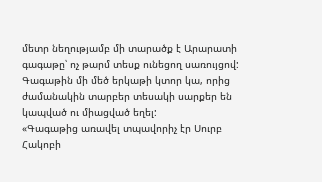մետր նեղությամբ մի տարածք է Արարատի գագաթը՝ ոչ թարմ տեսք ունեցող սառույցով: Գագաթին մի մեծ երկաթի կտոր կա, որից ժամանակին տարբեր տեսակի սարքեր են կապված ու միացված եղել:
«Գագաթից առավել տպավորիչ էր Սուրբ Հակոբի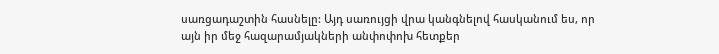սառցադաշտին հասնելը: Այդ սառույցի վրա կանգնելով հասկանում ես, որ այն իր մեջ հազարամյակների անփոփոխ հետքեր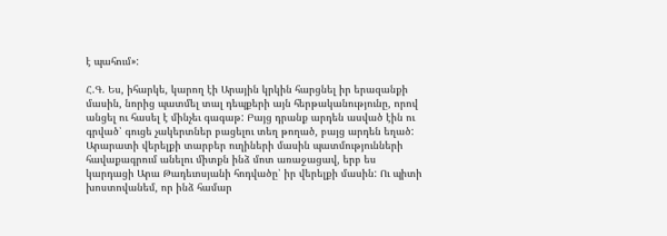է պահում»:

Հ.Գ. Ես, իհարկե, կարող էի Արային կրկին հարցնել իր երազանքի մասին, նորից պատմել տալ դեպքերի այն հերթականությունը, որով անցել ու հասել է մինչեւ գագաթ: Բայց դրանք արդեն ասված էին ու գրված՝ գուցե չակերտներ բացելու տեղ թողած, բայց արդեն եղած:
Արարատի վերելքի տարբեր ուղիների մասին պատմությունների հավաքագրում անելու միտքն ինձ մոտ առաջացավ, երբ ես կարդացի Արա Թադեւոսյանի հոդվածը՝ իր վերելքի մասին: Ու պիտի խոստովանեմ, որ ինձ համար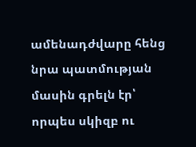ամենադժվարը հենց նրա պատմության մասին գրելն էր՝ որպես սկիզբ ու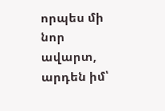որպես մի նոր ավարտ, արդեն իմ՝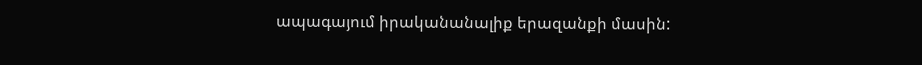ապագայում իրականանալիք երազանքի մասին: